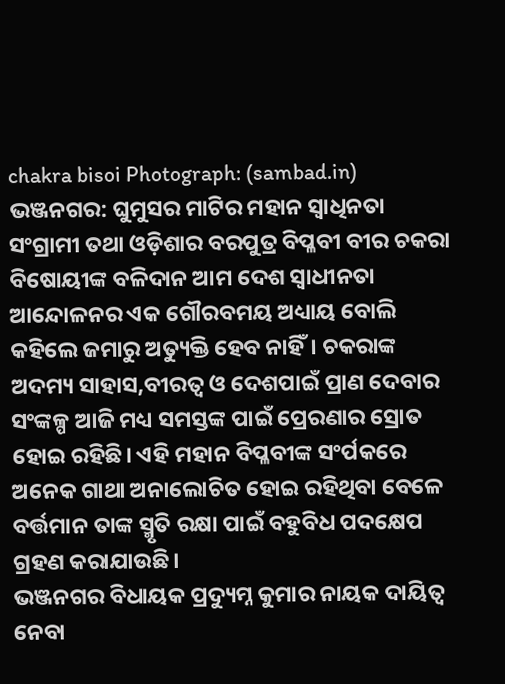chakra bisoi Photograph: (sambad.in)
ଭଞ୍ଜନଗର: ଘୁମୁସର ମାଟିର ମହାନ ସ୍ବାଧିନତା ସଂଗ୍ରାମୀ ତଥା ଓଡ଼ିଶାର ବରପୁତ୍ର ବିପ୍ଳବୀ ବୀର ଚକରା ବିଷୋୟୀଙ୍କ ବଳିଦାନ ଆମ ଦେଶ ସ୍ବାଧୀନତା ଆନ୍ଦୋଳନର ଏକ ଗୌରବମୟ ଅଧ୍ୟାୟ ବୋଲି କହିଲେ ଜମାରୁ ଅତ୍ୟୁକ୍ତି ହେବ ନାହିଁ। ଚକରାଙ୍କ ଅଦମ୍ୟ ସାହାସ,ବୀରତ୍ବ ଓ ଦେଶପାଇଁ ପ୍ରାଣ ଦେବାର ସଂଙ୍କଳ୍ପ ଆଜି ମଧ୍ୟ ସମସ୍ତଙ୍କ ପାଇଁ ପ୍ରେରଣାର ସ୍ରୋତ ହୋଇ ରହିଛି। ଏହି ମହାନ ବିପ୍ଳବୀଙ୍କ ସଂର୍ପକରେ ଅନେକ ଗାଥା ଅନାଲୋଚିତ ହୋଇ ରହିଥିବା ବେଳେ ବର୍ତ୍ତମାନ ତାଙ୍କ ସ୍ମୃତି ରକ୍ଷା ପାଇଁ ବହୁବିଧ ପଦକ୍ଷେପ ଗ୍ରହଣ କରାଯାଉଛି।
ଭଞ୍ଜନଗର ବିଧାୟକ ପ୍ରଦ୍ୟୁମ୍ନ କୁମାର ନାୟକ ଦାୟିତ୍ବ ନେବା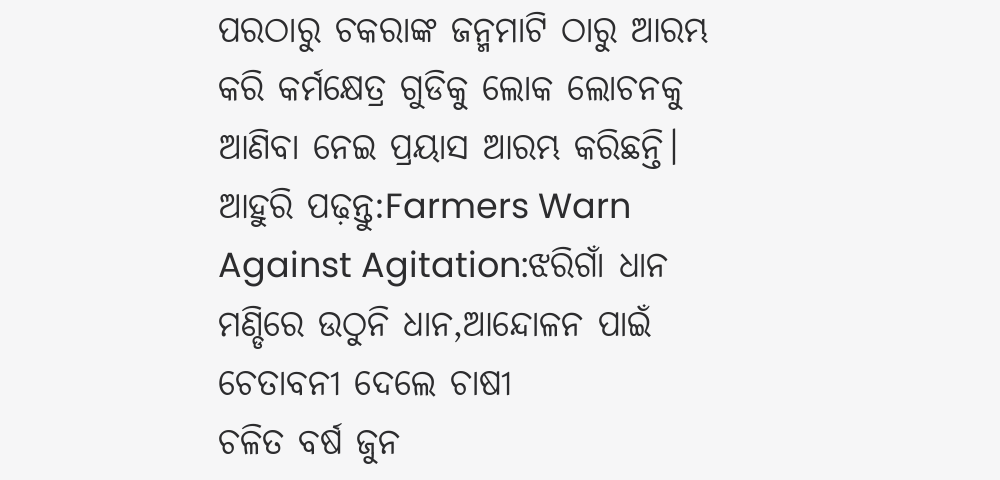ପରଠାରୁ ଚକରାଙ୍କ ଜନ୍ମମାଟି ଠାରୁ ଆରମ୍ଭ କରି କର୍ମକ୍ଷେତ୍ର ଗୁଡିକୁ ଲୋକ ଲୋଚନକୁ ଆଣିବା ନେଇ ପ୍ରୟାସ ଆରମ୍ଭ କରିଛନ୍ତି।
ଆହୁରି ପଢ଼ନ୍ତୁ:Farmers Warn Against Agitation:ଝରିଗାଁ ଧାନ ମଣ୍ଡିରେ ଉଠୁନି ଧାନ,ଆନ୍ଦୋଳନ ପାଇଁ ଚେତାବନୀ ଦେଲେ ଚାଷୀ
ଚଳିତ ବର୍ଷ ଜୁନ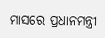ମାସରେ ପ୍ରଧାନମନ୍ତ୍ରୀ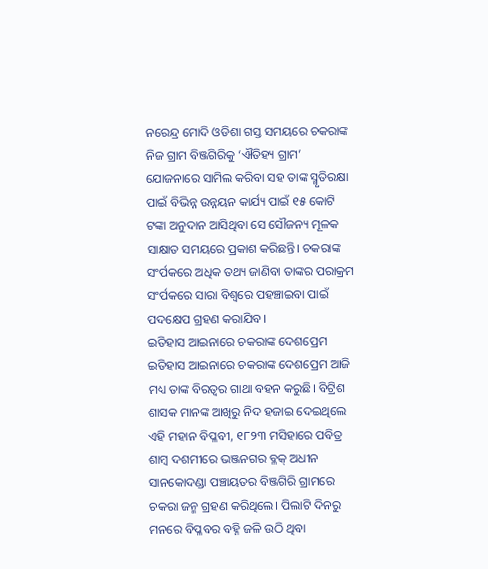ନରେନ୍ଦ୍ର ମୋଦି ଓଡିଶା ଗସ୍ତ ସମୟରେ ଚକରାଙ୍କ ନିଜ ଗ୍ରାମ ବିଞ୍ଜଗିରିକୁ ‘ଐତିହ୍ୟ ଗ୍ରାମ’ ଯୋଜନାରେ ସାମିଲ କରିବା ସହ ତାଙ୍କ ସ୍ମୃତିରକ୍ଷା ପାଇଁ ବିଭିନ୍ନ ଉନ୍ନୟନ କାର୍ଯ୍ୟ ପାଇଁ ୧୫ କୋଟି ଟଙ୍କା ଅନୁଦାନ ଆସିଥିବା ସେ ସୌଜନ୍ୟ ମୂଳକ ସାକ୍ଷାତ ସମୟରେ ପ୍ରକାଶ କରିଛନ୍ତି। ଚକରାଙ୍କ ସଂର୍ପକରେ ଅଧିକ ତଥ୍ୟ ଜାଣିବା ତାଙ୍କର ପରାକ୍ରମ ସଂର୍ପକରେ ସାରା ବିଶ୍ବରେ ପହଞ୍ଚାଇବା ପାଇଁ ପଦକ୍ଷେପ ଗ୍ରହଣ କରାଯିବ।
ଇତିହାସ ଆଇନାରେ ଚକରାଙ୍କ ଦେଶପ୍ରେମ
ଇତିହାସ ଆଇନାରେ ଚକରାଙ୍କ ଦେଶପ୍ରେମ ଆଜି ମଧ୍ୟ ତାଙ୍କ ବିରତ୍ବର ଗାଥା ବହନ କରୁଛି। ବିଟ୍ରିଶ ଶାସକ ମାନଙ୍କ ଆଖିରୁ ନିଦ ହଜାଇ ଦେଇଥିଲେ ଏହି ମହାନ ବିପ୍ଳବୀ, ୧୮୨୩ ମସିହାରେ ପବିତ୍ର ଶାମ୍ବ ଦଶମୀରେ ଭଞ୍ଜନଗର ବ୍ଳକ୍ ଅଧୀନ ସାନକୋଦଣ୍ଡା ପଞ୍ଚାୟତର ବିଞ୍ଜଗିରି ଗ୍ରାମରେ ଚକରା ଜନ୍ମ ଗ୍ରହଣ କରିଥିଲେ। ପିଲାଟି ଦିନରୁ ମନରେ ବିପ୍ଳବର ବହ୍ନି ଜଳି ଉଠି ଥିବା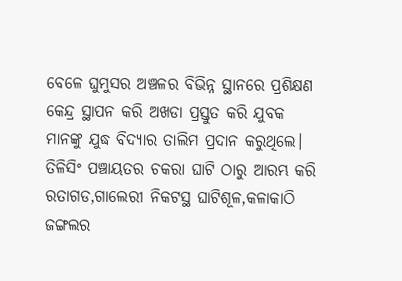ବେଳେ ଘୁମୁସର ଅଞ୍ଚଳର ବିଭିନ୍ନ ସ୍ଥାନରେ ପ୍ରଶିକ୍ଷଣ କେନ୍ଦ୍ର ସ୍ଥାପନ କରି ଅଖଡା ପ୍ରସ୍ତୁତ କରି ଯୁବକ ମାନଙ୍କୁ ଯୁଦ୍ଧ ବିଦ୍ୟାର ତାଲିମ ପ୍ରଦାନ କରୁଥିଲେ।
ତିଳିସିଂ ପଞ୍ଚାୟତର ଚକରା ଘାଟି ଠାରୁ ଆରମ୍ଭ କରି ରତାଗଡ,ଗାଲେରୀ ନିକଟସ୍ଥ ଘାଟିଶୂଳ,କଳାକାଠି ଜଙ୍ଗଲର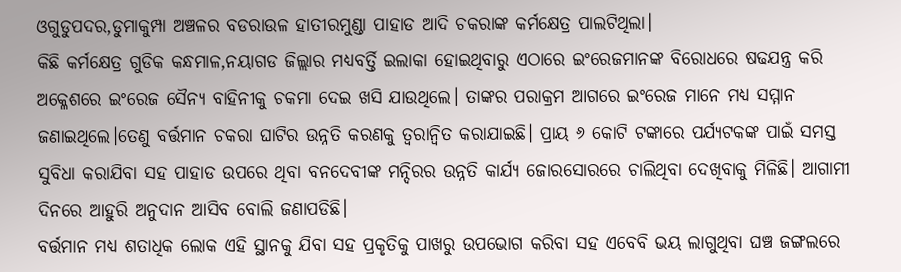ଓଗୁଡୁପଦର,ଡୁମାକୁମ୍ପା ଅଞ୍ଚଳର ବଡରାଉଳ ହାତୀରମୁଣ୍ଡା ପାହାଡ ଆଦି ଚକରାଙ୍କ କର୍ମକ୍ଷେତ୍ର ପାଲଟିଥିଲା।
କିଛି କର୍ମକ୍ଷେତ୍ର ଗୁଡିକ କନ୍ଧମାଳ,ନୟାଗଡ ଜିଲ୍ଲାର ମଧ୍ୟବର୍ତ୍ତି ଇଲାକା ହୋଇଥିବାରୁ ଏଠାରେ ଇଂରେଜମାନଙ୍କ ବିରୋଧରେ ଷଢଯନ୍ତ୍ର କରି ଅକ୍ଳେଶରେ ଇଂରେଜ ସୈନ୍ୟ ବାହିନୀକୁ ଚକମା ଦେଇ ଖସି ଯାଉଥିଲେ। ତାଙ୍କର ପରାକ୍ରମ ଆଗରେ ଇଂରେଜ ମାନେ ମଧ୍ୟ ସମ୍ମାନ ଜଣାଇଥିଲେ।ତେଣୁ ବର୍ତ୍ତମାନ ଚକରା ଘାଟିର ଉନ୍ନତି କରଣକୁ ତ୍ବରାନ୍ବିତ କରାଯାଇଛି। ପ୍ରାୟ ୬ କୋଟି ଟଙ୍କାରେ ପର୍ଯ୍ୟଟକଙ୍କ ପାଇଁ ସମସ୍ତ ସୁବିଧା କରାଯିବା ସହ ପାହାଡ ଉପରେ ଥିବା ବନଦେବୀଙ୍କ ମନ୍ଦିରର ଉନ୍ନତି କାର୍ଯ୍ୟ ଜୋରସୋରରେ ଚାଲିଥିବା ଦେଖିବାକୁ ମିଳିଛି। ଆଗାମୀ ଦିନରେ ଆହୁରି ଅନୁଦାନ ଆସିବ ବୋଲି ଜଣାପଡିଛି।
ବର୍ତ୍ତମାନ ମଧ୍ୟ ଶତାଧିକ ଲୋକ ଏହି ସ୍ଥାନକୁ ଯିବା ସହ ପ୍ରକୃତିକୁ ପାଖରୁ ଉପଭୋଗ କରିବା ସହ ଏବେବି ଭୟ ଲାଗୁଥିବା ଘଞ୍ଚ ଜଙ୍ଗଲରେ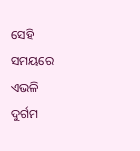ସେହି ସମୟରେ ଏଭଳି ଦୁର୍ଗମ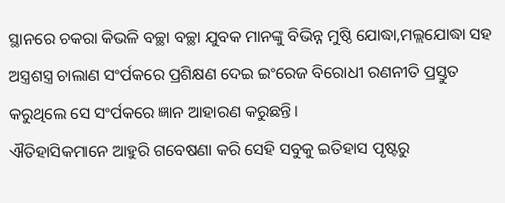ସ୍ଥାନରେ ଚକରା କିଭଳି ବଚ୍ଛା ବଚ୍ଛା ଯୁବକ ମାନଙ୍କୁ ବିଭିନ୍ନ ମୁଷ୍ଠି ଯୋଦ୍ଧା,ମଲ୍ଲଯୋଦ୍ଧା ସହ ଅସ୍ତ୍ରଶସ୍ତ୍ର ଚାଲାଣ ସଂର୍ପକରେ ପ୍ରଶିକ୍ଷଣ ଦେଇ ଇଂରେଜ ବିରୋଧୀ ରଣନୀତି ପ୍ରସ୍ତୁତ କରୁଥିଲେ ସେ ସଂର୍ପକରେ ଜ୍ଞାନ ଆହାରଣ କରୁଛନ୍ତି।
ଐତିହାସିକମାନେ ଆହୁରି ଗବେଷଣା କରି ସେହି ସବୁକୁ ଇତିହାସ ପୃଷ୍ଟରୁ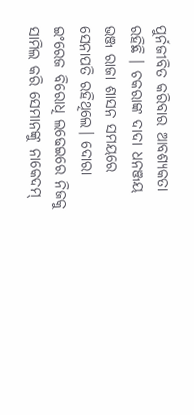ପୁର୍ନଜୀବିତ କରିବାର ଆବଶ୍ୟକତା ରହିଛି । ଚକରାଙ୍କ ଦାଦା ଧନଞ୍ଜୟ ଭଞ୍ଜ ରାଜା ଶାସନ ସମୟରେ ସେନାପତି ରହିଥିଲେ। ଦୋରା ଇଂରେଜ ବିରୋଧି ଲଢେଇରେ ନିଜକୁ ସାମିଲ କରି ସେମାନଙ୍କୁ ନାକେଦମ୍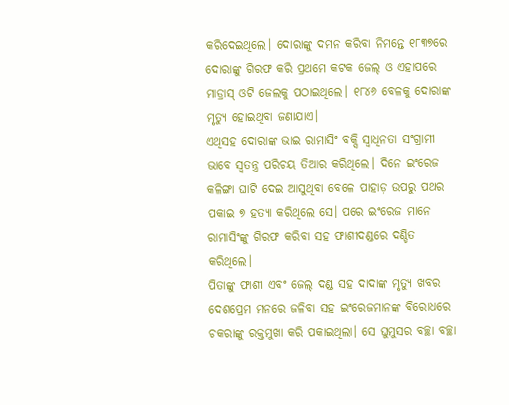କରିଦେଇଥିଲେ। ଦୋରାଙ୍କୁ ଦମନ କରିବା ନିମନ୍ତେ ୧୮୩୭ରେ ଦୋରାଙ୍କୁ ଗିରଫ କରି ପ୍ରଥମେ କଟକ ଜେଲ୍ ଓ ଏହାପରେ ମାଡ୍ରାସ୍ ଓଟି ଜେଲକୁ ପଠାଇଥିଲେ। ୧୮୪୬ ବେଳକୁ ଦୋରାଙ୍କ ମୃତ୍ୟୁ ହୋଇଥିବା ଜଣାଯାଏ।
ଏଥିସହ ଦୋରାଙ୍କ ଭାଇ ରାମାସିଂ ବକ୍ସି ସ୍ବାଧିନତା ସଂଗ୍ରାମୀ ଭାବେ ସ୍ବତନ୍ତ୍ର ପରିଚୟ ତିଆର କରିଥିଲେ। ଦିନେ ଇଂରେଜ କଳିଙ୍ଗା ଘାଟି ଦେଇ ଆସୁଥିବା ବେଳେ ପାହାଡ଼ ଉପରୁ ପଥର ପକାଇ ୭ ହତ୍ୟା କରିଥିଲେ ସେ। ପରେ ଇଂରେଜ ମାନେ ରାମାସିଂଙ୍କୁ ଗିରଫ କରିବା ସହ ଫାଶୀଦଣ୍ଡରେ ଦଣ୍ଡିତ କରିଥିଲେ।
ପିତାଙ୍କୁ ଫାଶୀ ଏବଂ ଜେଲ୍ ଦଣ୍ଡ ସହ ଦାଦାଙ୍କ ମୃତ୍ୟୁ ଖବର ଦେଶପ୍ରେମ ମନରେ ଜଳିବା ସହ ଇଂରେଜମାନଙ୍କ ବିରୋଧରେ ଚକରାଙ୍କୁ ରକ୍ତମୁଖା କରି ପକାଇଥିଲା। ସେ ଘୁମୁସର ବଚ୍ଛା ବଚ୍ଛା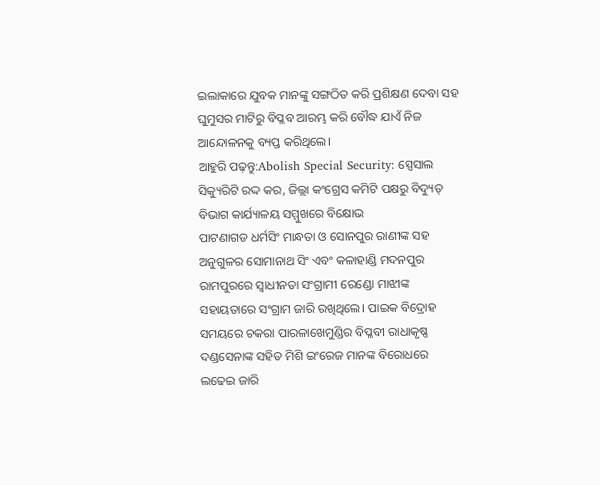ଇଲାକାରେ ଯୁବକ ମାନଙ୍କୁ ସଙ୍ଗଠିତ କରି ପ୍ରଶିକ୍ଷଣ ଦେବା ସହ ଘୁମୁସର ମାଟିରୁ ବିପ୍ଳବ ଆରମ୍ଭ କରି ବୌଦ୍ଧ ଯାଏଁ ନିଜ ଆନ୍ଦୋଳନକୁ ବ୍ୟପ୍ତ କରିଥିଲେ।
ଆହୁରି ପଢ଼ନ୍ତୁ:Abolish Special Security: ସ୍ପେସାଲ ସିକ୍ୟୁରିଟି ରଦ୍ଦ କର, ଜିଲ୍ଲା କଂଗ୍ରେସ କମିଟି ପକ୍ଷରୁ ବିଦ୍ୟୁତ୍ ବିଭାଗ କାର୍ଯ୍ୟାଳୟ ସମ୍ମୁଖରେ ବିକ୍ଷୋଭ
ପାଟଣାଗଡ ଧର୍ମସିଂ ମାନ୍ଧତା ଓ ସୋନପୁର ରାଣୀଙ୍କ ସହ ଅନୁଗୁଳର ସୋମାନାଥ ସିଂ ଏବଂ କଳାହାଣ୍ଡି ମଦନପୁର ରାମପୁରରେ ସ୍ବାଧୀନତା ସଂଗ୍ରାମୀ ରେଣ୍ଡୋ ମାଝୀଙ୍କ ସହାୟତାରେ ସଂଗ୍ରାମ ଜାରି ରଖିଥିଲେ। ପାଇକ ବିଦ୍ରୋହ ସମୟରେ ଚକରା ପାରଳାଖେମୁଣ୍ଡିର ବିପ୍ଳବୀ ରାଧାକୃଷ୍ଣ ଦଣ୍ଡସେନାଙ୍କ ସହିତ ମିଶି ଇଂରେଜ ମାନଙ୍କ ବିରୋଧରେ ଲଢେଇ ଜାରି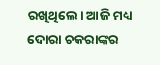ରଖିଥିଲେ। ଆଜି ମଧ୍ୟ ଦୋରା ଚକରାଙ୍କର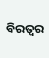ବିରତ୍ବର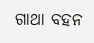ଗାଥା ବହନ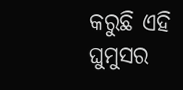କରୁଛି ଏହି ଘୁମୁସର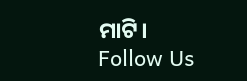ମାଟି।
Follow Us